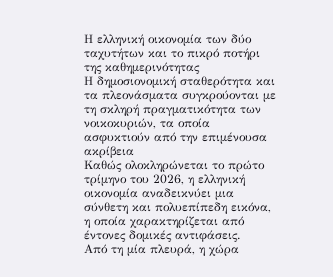Η ελληνική οικονομία των δύο ταχυτήτων και το πικρό ποτήρι της καθημερινότητας
Η δημοσιονομική σταθερότητα και τα πλεονάσματα συγκρούονται με τη σκληρή πραγματικότητα των νοικοκυριών, τα οποία ασφυκτιούν από την επιμένουσα ακρίβεια
Καθώς ολοκληρώνεται το πρώτο τρίμηνο του 2026, η ελληνική οικονομία αναδεικνύει μια σύνθετη και πολυεπίπεδη εικόνα, η οποία χαρακτηρίζεται από έντονες δομικές αντιφάσεις.
Από τη μία πλευρά, η χώρα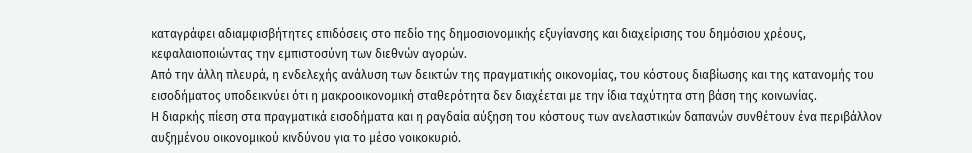καταγράφει αδιαμφισβήτητες επιδόσεις στο πεδίο της δημοσιονομικής εξυγίανσης και διαχείρισης του δημόσιου χρέους, κεφαλαιοποιώντας την εμπιστοσύνη των διεθνών αγορών.
Από την άλλη πλευρά, η ενδελεχής ανάλυση των δεικτών της πραγματικής οικονομίας, του κόστους διαβίωσης και της κατανομής του εισοδήματος υποδεικνύει ότι η μακροοικονομική σταθερότητα δεν διαχέεται με την ίδια ταχύτητα στη βάση της κοινωνίας.
Η διαρκής πίεση στα πραγματικά εισοδήματα και η ραγδαία αύξηση του κόστους των ανελαστικών δαπανών συνθέτουν ένα περιβάλλον αυξημένου οικονομικού κινδύνου για το μέσο νοικοκυριό.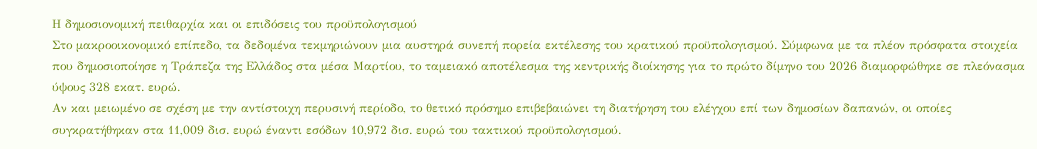Η δημοσιονομική πειθαρχία και οι επιδόσεις του προϋπολογισμού
Στο μακροοικονομικό επίπεδο, τα δεδομένα τεκμηριώνουν μια αυστηρά συνεπή πορεία εκτέλεσης του κρατικού προϋπολογισμού. Σύμφωνα με τα πλέον πρόσφατα στοιχεία που δημοσιοποίησε η Τράπεζα της Ελλάδος στα μέσα Μαρτίου, το ταμειακό αποτέλεσμα της κεντρικής διοίκησης για το πρώτο δίμηνο του 2026 διαμορφώθηκε σε πλεόνασμα ύψους 328 εκατ. ευρώ.
Αν και μειωμένο σε σχέση με την αντίστοιχη περυσινή περίοδο, το θετικό πρόσημο επιβεβαιώνει τη διατήρηση του ελέγχου επί των δημοσίων δαπανών, οι οποίες συγκρατήθηκαν στα 11,009 δισ. ευρώ έναντι εσόδων 10,972 δισ. ευρώ του τακτικού προϋπολογισμού.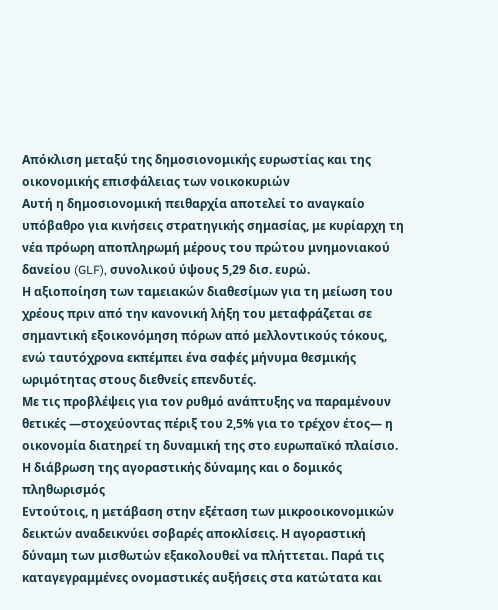Aπόκλιση μεταξύ της δημοσιονομικής ευρωστίας και της οικονομικής επισφάλειας των νοικοκυριών
Αυτή η δημοσιονομική πειθαρχία αποτελεί το αναγκαίο υπόβαθρο για κινήσεις στρατηγικής σημασίας, με κυρίαρχη τη νέα πρόωρη αποπληρωμή μέρους του πρώτου μνημονιακού δανείου (GLF), συνολικού ύψους 5,29 δισ. ευρώ.
Η αξιοποίηση των ταμειακών διαθεσίμων για τη μείωση του χρέους πριν από την κανονική λήξη του μεταφράζεται σε σημαντική εξοικονόμηση πόρων από μελλοντικούς τόκους, ενώ ταυτόχρονα εκπέμπει ένα σαφές μήνυμα θεσμικής ωριμότητας στους διεθνείς επενδυτές.
Με τις προβλέψεις για τον ρυθμό ανάπτυξης να παραμένουν θετικές —στοχεύοντας πέριξ του 2,5% για το τρέχον έτος— η οικονομία διατηρεί τη δυναμική της στο ευρωπαϊκό πλαίσιο.
Η διάβρωση της αγοραστικής δύναμης και ο δομικός πληθωρισμός
Εντούτοις, η μετάβαση στην εξέταση των μικροοικονομικών δεικτών αναδεικνύει σοβαρές αποκλίσεις. Η αγοραστική δύναμη των μισθωτών εξακολουθεί να πλήττεται. Παρά τις καταγεγραμμένες ονομαστικές αυξήσεις στα κατώτατα και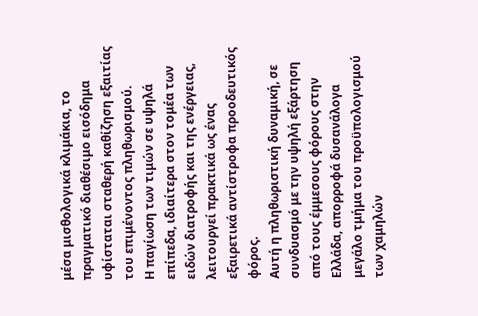μέσα μισθολογικά κλιμάκια, το πραγματικό διαθέσιμο εισόδημα υφίσταται σταθερή καθίζηση εξαιτίας του επιμένοντος πληθωρισμού.
Η παγίωση των τιμών σε υψηλά επίπεδα, ιδιαίτερα στον τομέα των ειδών διατροφής και της ενέργειας, λειτουργεί πρακτικά ως ένας εξαιρετικά αντίστροφα προοδευτικός φόρος.
Αυτή η πληθωριστική δυναμική, σε συνδυασμό με την υψηλή εξάρτηση από τους έμμεσους φόρους στην Ελλάδα, απορροφά δυσανάλογα μεγάλο τμήμα του προϋπολογισμού των χαμηλών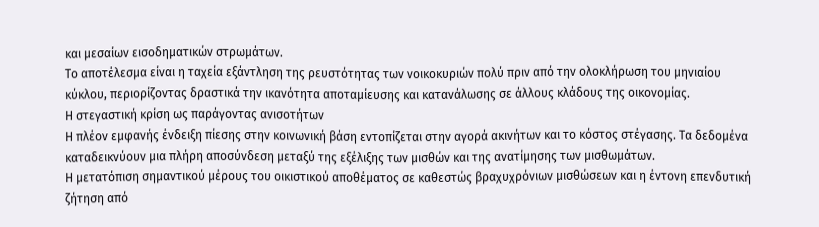και μεσαίων εισοδηματικών στρωμάτων.
Το αποτέλεσμα είναι η ταχεία εξάντληση της ρευστότητας των νοικοκυριών πολύ πριν από την ολοκλήρωση του μηνιαίου κύκλου, περιορίζοντας δραστικά την ικανότητα αποταμίευσης και κατανάλωσης σε άλλους κλάδους της οικονομίας.
Η στεγαστική κρίση ως παράγοντας ανισοτήτων
Η πλέον εμφανής ένδειξη πίεσης στην κοινωνική βάση εντοπίζεται στην αγορά ακινήτων και το κόστος στέγασης. Τα δεδομένα καταδεικνύουν μια πλήρη αποσύνδεση μεταξύ της εξέλιξης των μισθών και της ανατίμησης των μισθωμάτων.
Η μετατόπιση σημαντικού μέρους του οικιστικού αποθέματος σε καθεστώς βραχυχρόνιων μισθώσεων και η έντονη επενδυτική ζήτηση από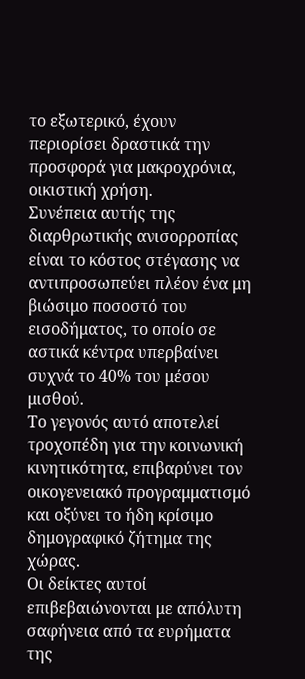το εξωτερικό, έχουν περιορίσει δραστικά την προσφορά για μακροχρόνια, οικιστική χρήση.
Συνέπεια αυτής της διαρθρωτικής ανισορροπίας είναι το κόστος στέγασης να αντιπροσωπεύει πλέον ένα μη βιώσιμο ποσοστό του εισοδήματος, το οποίο σε αστικά κέντρα υπερβαίνει συχνά το 40% του μέσου μισθού.
Το γεγονός αυτό αποτελεί τροχοπέδη για την κοινωνική κινητικότητα, επιβαρύνει τον οικογενειακό προγραμματισμό και οξύνει το ήδη κρίσιμο δημογραφικό ζήτημα της χώρας.
Οι δείκτες αυτοί επιβεβαιώνονται με απόλυτη σαφήνεια από τα ευρήματα της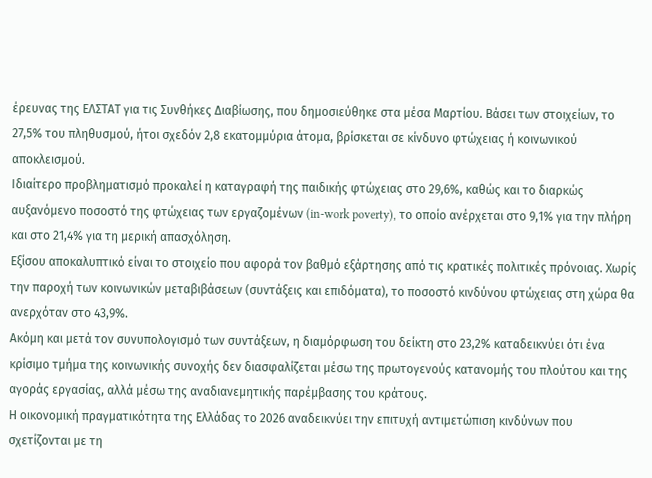έρευνας της ΕΛΣΤΑΤ για τις Συνθήκες Διαβίωσης, που δημοσιεύθηκε στα μέσα Μαρτίου. Βάσει των στοιχείων, το 27,5% του πληθυσμού, ήτοι σχεδόν 2,8 εκατομμύρια άτομα, βρίσκεται σε κίνδυνο φτώχειας ή κοινωνικού αποκλεισμού.
Ιδιαίτερο προβληματισμό προκαλεί η καταγραφή της παιδικής φτώχειας στο 29,6%, καθώς και το διαρκώς αυξανόμενο ποσοστό της φτώχειας των εργαζομένων (in-work poverty), το οποίο ανέρχεται στο 9,1% για την πλήρη και στο 21,4% για τη μερική απασχόληση.
Εξίσου αποκαλυπτικό είναι το στοιχείο που αφορά τον βαθμό εξάρτησης από τις κρατικές πολιτικές πρόνοιας. Χωρίς την παροχή των κοινωνικών μεταβιβάσεων (συντάξεις και επιδόματα), το ποσοστό κινδύνου φτώχειας στη χώρα θα ανερχόταν στο 43,9%.
Ακόμη και μετά τον συνυπολογισμό των συντάξεων, η διαμόρφωση του δείκτη στο 23,2% καταδεικνύει ότι ένα κρίσιμο τμήμα της κοινωνικής συνοχής δεν διασφαλίζεται μέσω της πρωτογενούς κατανομής του πλούτου και της αγοράς εργασίας, αλλά μέσω της αναδιανεμητικής παρέμβασης του κράτους.
Η οικονομική πραγματικότητα της Ελλάδας το 2026 αναδεικνύει την επιτυχή αντιμετώπιση κινδύνων που σχετίζονται με τη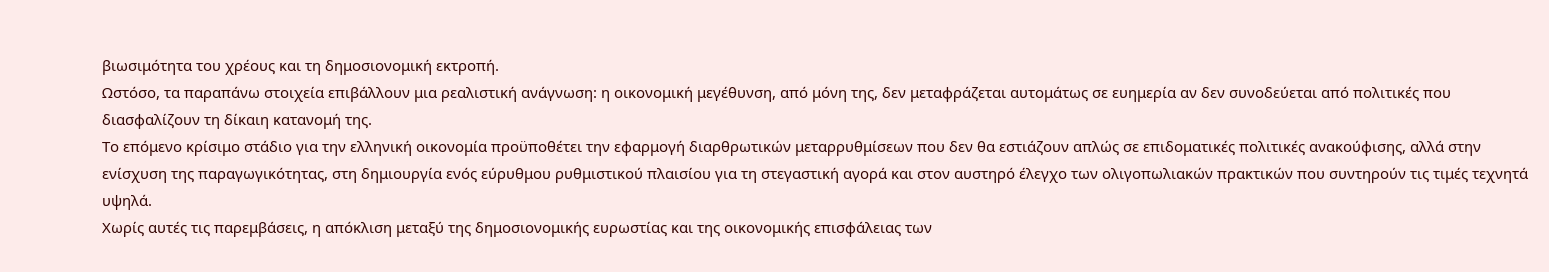βιωσιμότητα του χρέους και τη δημοσιονομική εκτροπή.
Ωστόσο, τα παραπάνω στοιχεία επιβάλλουν μια ρεαλιστική ανάγνωση: η οικονομική μεγέθυνση, από μόνη της, δεν μεταφράζεται αυτομάτως σε ευημερία αν δεν συνοδεύεται από πολιτικές που διασφαλίζουν τη δίκαιη κατανομή της.
Το επόμενο κρίσιμο στάδιο για την ελληνική οικονομία προϋποθέτει την εφαρμογή διαρθρωτικών μεταρρυθμίσεων που δεν θα εστιάζουν απλώς σε επιδοματικές πολιτικές ανακούφισης, αλλά στην ενίσχυση της παραγωγικότητας, στη δημιουργία ενός εύρυθμου ρυθμιστικού πλαισίου για τη στεγαστική αγορά και στον αυστηρό έλεγχο των ολιγοπωλιακών πρακτικών που συντηρούν τις τιμές τεχνητά υψηλά.
Χωρίς αυτές τις παρεμβάσεις, η απόκλιση μεταξύ της δημοσιονομικής ευρωστίας και της οικονομικής επισφάλειας των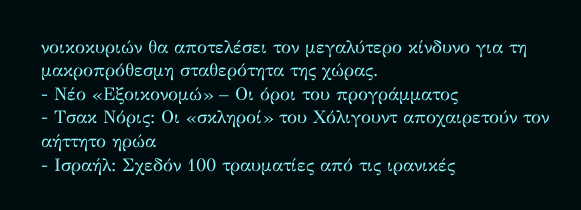νοικοκυριών θα αποτελέσει τον μεγαλύτερο κίνδυνο για τη μακροπρόθεσμη σταθερότητα της χώρας.
- Νέο «Εξοικονομώ» – Οι όροι του προγράμματος
- Τσακ Νόρις: Οι «σκληροί» του Χόλιγουντ αποχαιρετούν τον αήττητο ηρώα
- Ισραήλ: Σχεδόν 100 τραυματίες από τις ιρανικές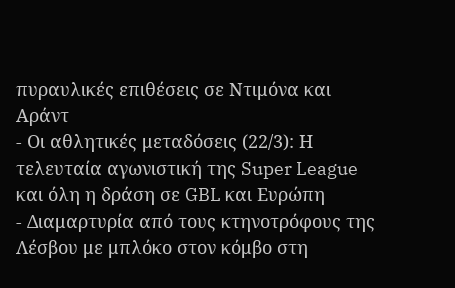πυραυλικές επιθέσεις σε Ντιμόνα και Αράντ
- Οι αθλητικές μεταδόσεις (22/3): Η τελευταία αγωνιστική της Super League και όλη η δράση σε GBL και Ευρώπη
- Διαμαρτυρία από τους κτηνοτρόφους της Λέσβου με μπλόκο στον κόμβο στη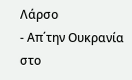Λάρσο
- Απ΄την Ουκρανία στο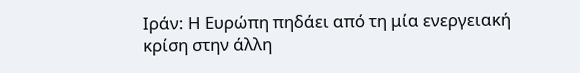Ιράν: Η Ευρώπη πηδάει από τη μία ενεργειακή κρίση στην άλλη